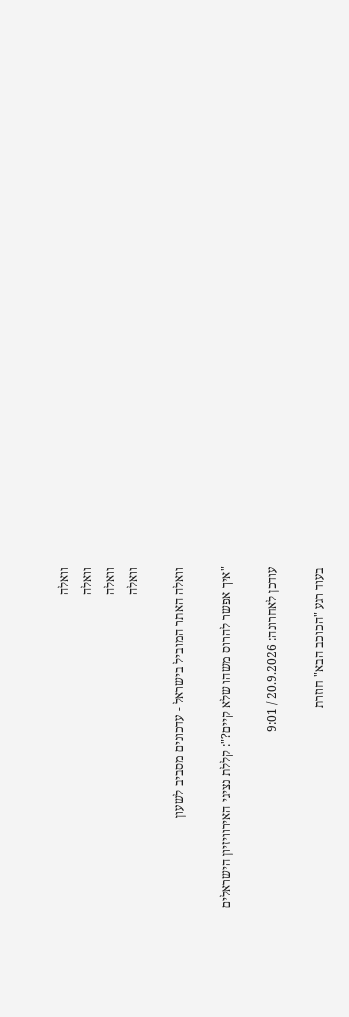וואלה
וואלה
וואלה
וואלה

וואלה האתר המוביל בישראל - עדכונים מסביב לשעון

"איך אפשר להרוס משהו שלא קיים?": קללת נציגי האירוויזיון הישראלים

עודכן לאחרונה: 20.9.2026 / 9:01

בעוד רגע "הכוכב הבא" חוזרת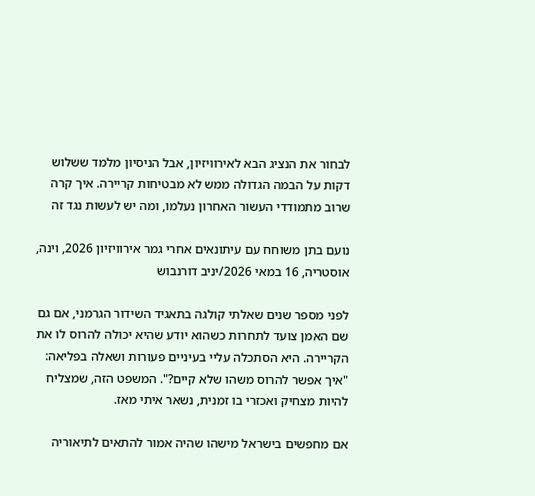לבחור את הנציג הבא לאירוויזיון, אבל הניסיון מלמד ששלוש דקות על הבמה הגדולה ממש לא מבטיחות קריירה. איך קרה שרוב מתמודדי העשור האחרון נעלמו, ומה יש לעשות נגד זה

נועם בתן משוחח עם עיתונאים אחרי גמר אירוויזיון 2026, וינה, אוסטריה, 16 במאי 2026/יניב דורנבוש

לפני מספר שנים שאלתי קולגה בתאגיד השידור הגרמני, אם גם שם האמן צועד לתחרות כשהוא יודע שהיא יכולה להרוס לו את הקריירה. היא הסתכלה עליי בעיניים פעורות ושאלה בפליאה: "איך אפשר להרוס משהו שלא קיים?". המשפט הזה, שמצליח להיות מצחיק ואכזרי בו זמנית, נשאר איתי מאז.

אם מחפשים בישראל מישהו שהיה אמור להתאים לתיאוריה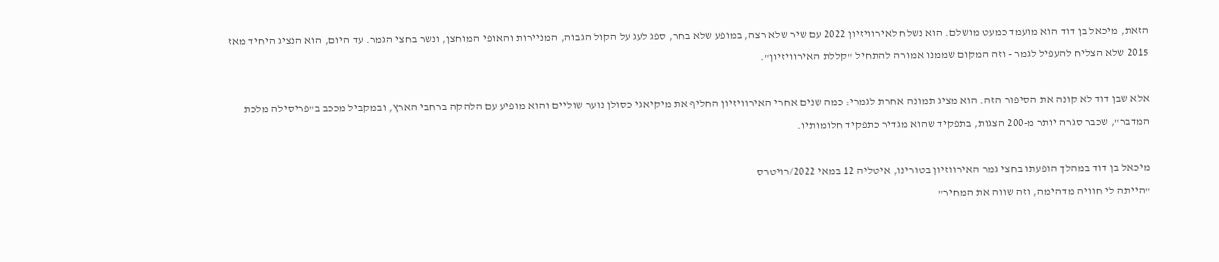הזאת, מיכאל בן דוד הוא מועמד כמעט מושלם. הוא נשלח לאירוויזיון 2022 עם שיר שלא רצה, במופע שלא בחר, ספג לעג על הקול הגבוה, המניירות והאופי המוחצן, ונשר בחצי הגמר. עד היום, הוא הנציג היחיד מאז 2015 שלא הצליח להעפיל לגמר - וזה המקום שממנו אמורה להתחיל "קללת האירוויזיון".

אלא שבן דוד לא קונה את הסיפור הזה. הוא מציג תמונה אחרת לגמרי: כמה שנים אחרי האירוויזיון החליף את מיקיאגי כסולן נוער שוליים והוא מופיע עם הלהקה ברחבי הארץ, ובמקביל מככב ב"פריסילה מלכת המדבר", שכבר סגרה יותר מ-200 הצגות, בתפקיד שהוא מגדיר כתפקיד חלומותיו.

מיכאל בן דוד במהלך הופעתו בחצי גמר האירווזיון בטורינו, איטליה 12 במאי 2022/רויטרס
"הייתה לי חוויה מדהימה, וזה שווה את המחיר"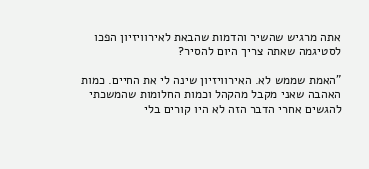אתה מרגיש שהשיר והדמות שהבאת לאירוויזיון הפכו לסטיגמה שאתה צריך היום להסיר?

"האמת שממש לא. האירוויזיון שינה לי את החיים. כמות האהבה שאני מקבל מהקהל וכמות החלומות שהמשכתי להגשים אחרי הדבר הזה לא היו קורים בלי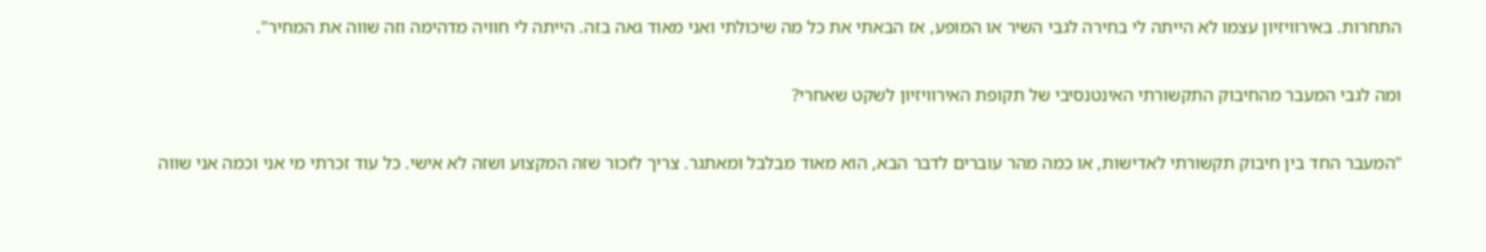התחרות. באירוויזיון עצמו לא הייתה לי בחירה לגבי השיר או המופע, אז הבאתי את כל מה שיכולתי ואני מאוד גאה בזה. הייתה לי חוויה מדהימה וזה שווה את המחיר".

ומה לגבי המעבר מהחיבוק התקשורתי האינטנסיבי של תקופת האירוויזיון לשקט שאחרי?

"המעבר החד בין חיבוק תקשורתי לאדישות, או כמה מהר עוברים לדבר הבא, הוא מאוד מבלבל ומאתגר. צריך לזכור שזה המקצוע ושזה לא אישי. כל עוד זכרתי מי אני וכמה אני שווה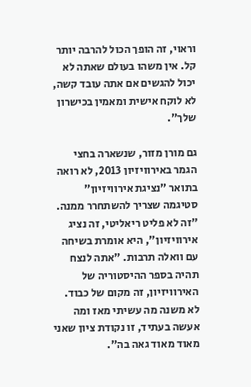וראוי, זה הופך הכול להרבה יותר קל. אין משהו בעולם שאתה לא יכול להגשים אם אתה עובד קשה, לא לוקח אישית ומאמין בכישרון שלך".

גם מורן מזור, שנשארה בחצי הגמר באירוויזיון 2013, לא רואה בתואר "נציגת אירוויזיון" סטיגמה שצריך להשתחרר ממנה. "זה לא פליט ריאליטי, זה נציג אירוויזיון", היא אומרת בשיחה עם וואלה תרבות. "אתה לנצח תהיה בספר ההיסטוריה של האירוויזיון, זה מקום של כבוד. לא משנה מה עשיתי מאז ומה אעשה בעתיד, זו נקודת ציון שאני מאוד מאוד גאה בה".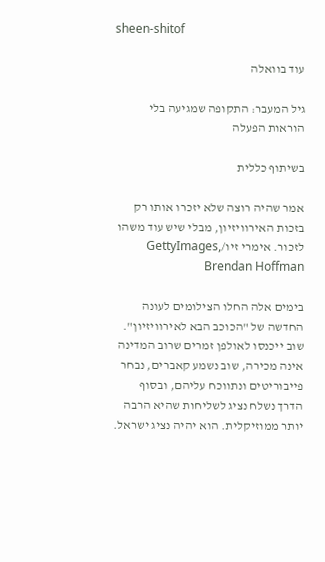sheen-shitof

עוד בוואלה

גיל המעבר: התקופה שמגיעה בלי הוראות הפעלה

בשיתוף כללית

אמר שהיה רוצה שלא יזכרו אותו רק בזכות האירוויזיון, מבלי שיש עוד משהו לזכור. אימרי זיו/GettyImages, Brendan Hoffman

בימים אלה החלו הצילומים לעונה החדשה של "הכוכב הבא לאירוויזיון". שוב ייכנסו לאולפן זמרים שרוב המדינה אינה מכירה, שוב נשמע קאברים, נבחר פייבוריטים ונתווכח עליהם, ובסוף הדרך נשלח נציג לשליחות שהיא הרבה יותר ממוזיקלית. הוא יהיה נציג ישראל.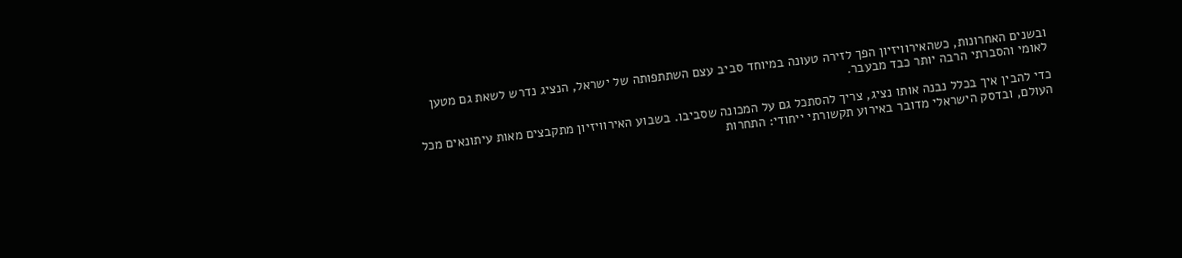ובשנים האחרונות, כשהאירוויזיון הפך לזירה טעונה במיוחד סביב עצם השתתפותה של ישראל, הנציג נדרש לשאת גם מטען לאומי והסברתי הרבה יותר כבד מבעבר.

כדי להבין איך בכלל נבנה אותו נציג, צריך להסתכל גם על המכונה שסביבו. בשבוע האירוויזיון מתקבצים מאות עיתונאים מכל העולם, ובדסק הישראלי מדובר באירוע תקשורתי ייחודי: התחרות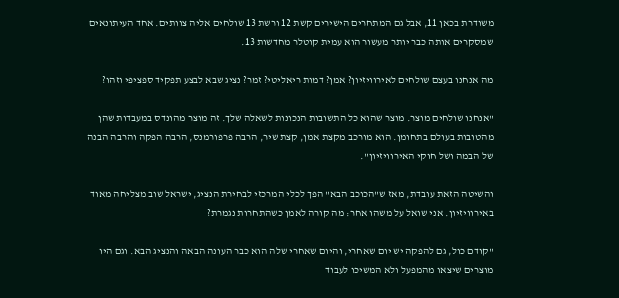משודרת בכאן 11, אבל גם המתחרים הישירים קשת 12 ורשת 13 שולחים אליה צוותים. אחד העיתונאים שמסקרים אותה כבר יותר מעשור הוא עמית קוטלר מחדשות 13.

מה אנחנו בעצם שולחים לאירוויזיון? אמן? דמות ריאליטי? זמר? נציג שבא לבצע תפקיד ספציפי וזהו?

"אנחנו שולחים מוצר. מוצר שהוא כל התשובות הנכונות לשאלה שלך. זה מוצר מהונדס במעבדות שהן מהטובות בעולם בתחומן. הוא מורכב מקצת אמן, קצת שיר, הרבה פרפורמנס, הרבה הפקה והרבה הבנה של הבמה ושל חוקי האירוויזיון".

והשיטה הזאת עובדת, מאז ש"הכוכב הבא" הפך לכלי המרכזי לבחירת הנציג, ישראל שוב מצליחה מאוד באירוויזיון. אני שואל על משהו אחר: מה קורה לאמן כשהתחרות נגמרת?

"קודם כול, גם להפקה יש יום שאחרי, והיום שאחרי שלה הוא כבר העונה הבאה והנציג הבא. וגם היו מוצרים שיצאו מהמפעל ולא המשיכו לעבוד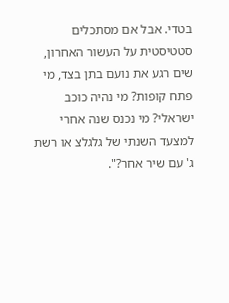בטדי. אבל אם מסתכלים סטטיסטית על העשור האחרון, שים רגע את נועם בתן בצד, מי פתח קופות? מי נהיה כוכב ישראלי? מי נכנס שנה אחרי למצעד השנתי של גלגלצ או רשת ג' עם שיר אחר?".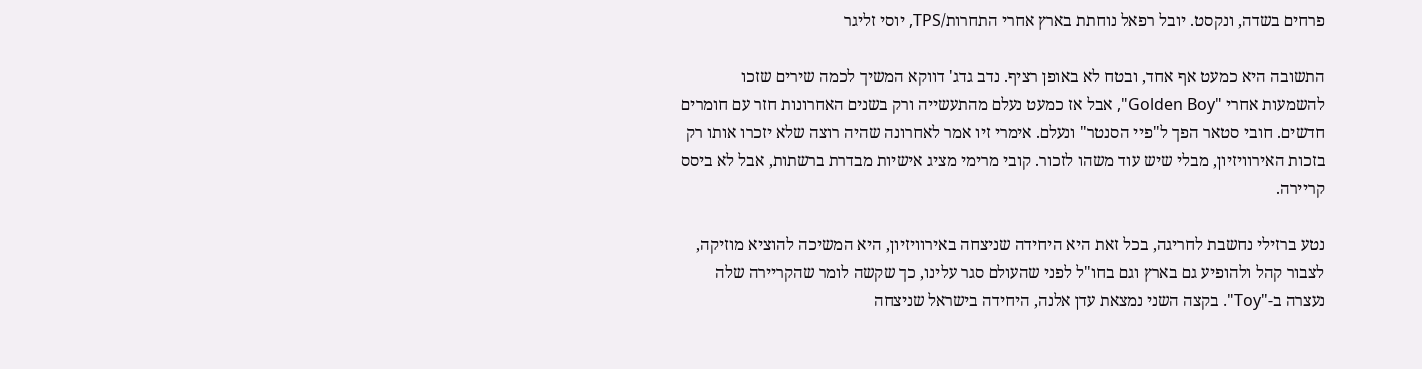פרחים בשדה, ונקסט. יובל רפאל נוחתת בארץ אחרי התחרות/TPS, יוסי זליגר

התשובה היא כמעט אף אחד, ובטח לא באופן רציף. נדב גדג' דווקא המשיך לכמה שירים שזכו להשמעות אחרי "Golden Boy", אבל אז כמעט נעלם מהתעשייה ורק בשנים האחרונות חזר עם חומרים חדשים. חובי סטאר הפך ל"פיי הסנטר" ונעלם. אימרי זיו אמר לאחרונה שהיה רוצה שלא יזכרו אותו רק בזכות האירוויזיון, מבלי שיש עוד משהו לזכור. קובי מרימי מציג אישיות מבדרת ברשתות, אבל לא ביסס קריירה.

נטע ברזילי נחשבת לחריגה, בכל זאת היא היחידה שניצחה באירוויזיון, היא המשיכה להוציא מוזיקה, לצבור קהל ולהופיע גם בארץ וגם בחו"ל לפני שהעולם סגר עלינו, כך שקשה לומר שהקריירה שלה נעצרה ב-"Toy". בקצה השני נמצאת עדן אלנה, היחידה בישראל שניצחה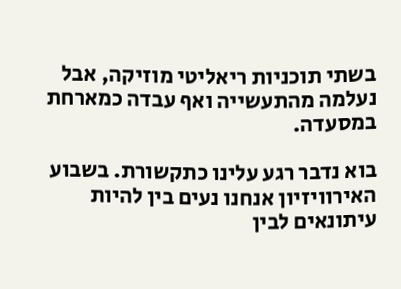בשתי תוכניות ריאליטי מוזיקה, אבל נעלמה מהתעשייה ואף עבדה כמארחת במסעדה.

בוא נדבר רגע עלינו כתקשורת. בשבוע האירוויזיון אנחנו נעים בין להיות עיתונאים לבין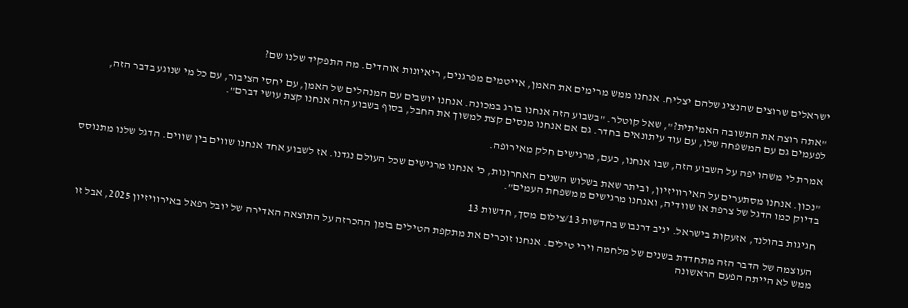ישראלים שרוצים שהנציג שלהם יצליח. אנחנו ממש מרימים את האמן, אייטמים מפרגנים, ריאיונות אוהדים. מה התפקיד שלנו שם?

"אתה רוצה את התשובה האמיתית?", שאל קוטלר. "בשבוע הזה אנחנו בורג במכונה. אנחנו יושבים עם המנהלים של האמן, עם יחסי הציבור, עם כל מי שנוגע בדבר הזה, לפעמים גם עם המשפחה שלו, עם עוד עיתונאים בחדר. גם אם אנחנו מנסים קצת למשוך את החבל, בסוף בשבוע הזה אנחנו קצת עושי דברם".

אמרת לי משהו יפה על השבוע הזה, שבו אנחנו, כעם, מרגישים חלק מאירופה.

"נכון. אנחנו מסתערים על האירוויזיון, וביתר שאת בשלוש השנים האחרונות, כי אנחנו מרגישים שכל העולם נגדנו. אז לשבוע אחד אנחנו שווים בין שווים. הדגל שלנו מתנוסס בדיוק כמו הדגל של צרפת או שוודיה, ואנחנו מרגישים ממשפחת העמים".

חגיגות בהולנד, אזעקות בישראל. יניב דרנבוש בחדשות 13/צילום מסך, חדשות 13

העוצמה של הדבר הזה מתחדדת בשנים של מלחמה וירי טילים. אנחנו זוכרים את מתקפת הטילים בזמן ההכרזה על התוצאה האדירה של יובל רפאל באירוויזיון 2025, אבל זו ממש לא הייתה הפעם הראשונה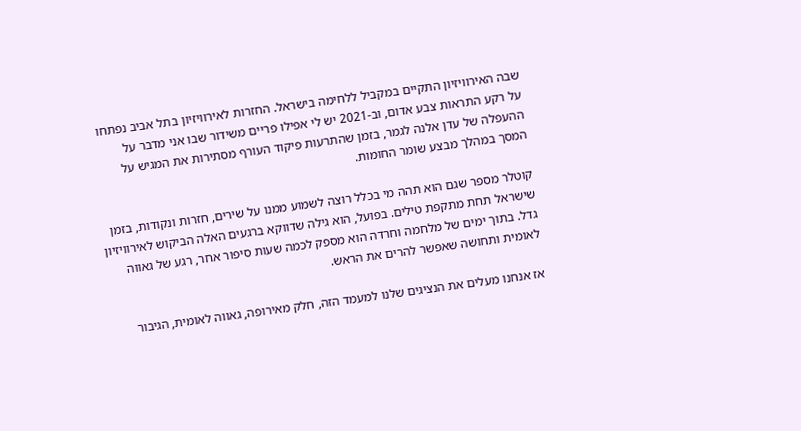שבה האירוויזיון התקיים במקביל ללחימה בישראל. החזרות לאירוויזיון בתל אביב נפתחו על רקע התראות צבע אדום, וב-2021 יש לי אפילו פריים משידור שבו אני מדבר על ההעפלה של עדן אלנה לגמר, בזמן שהתרעות פיקוד העורף מסתירות את המגיש על המסך במהלך מבצע שומר החומות.

קוטלר מספר שגם הוא תהה מי בכלל רוצה לשמוע ממנו על שירים, חזרות ונקודות, בזמן שישראל תחת מתקפת טילים. בפועל, הוא גילה שדווקא ברגעים האלה הביקוש לאירוויזיון גדל. בתוך ימים של מלחמה וחרדה הוא מספק לכמה שעות סיפור אחר, רגע של גאווה לאומית ותחושה שאפשר להרים את הראש.

אז אנחנו מעלים את הנציגים שלנו למעמד הזה, חלק מאירופה, גאווה לאומית, הגיבור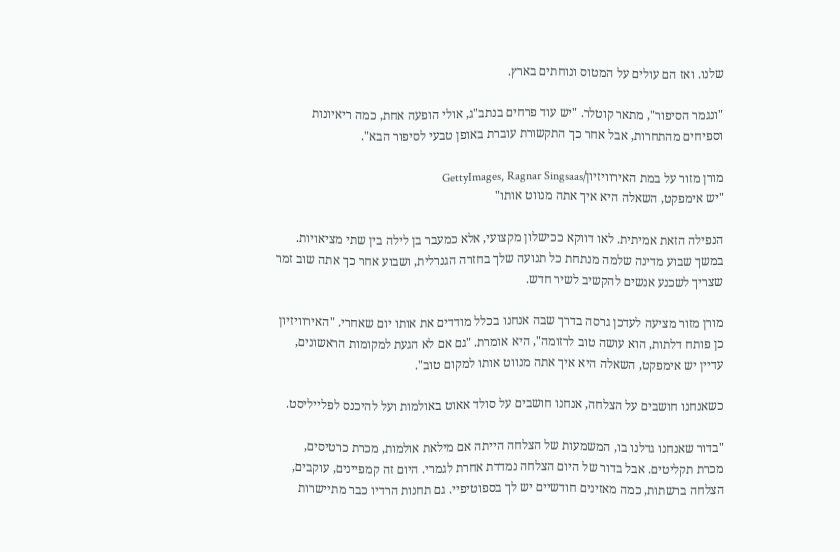שלנו. ואז הם עולים על המטוס ונוחתים בארץ.

"ונגמר הסיפור", מתאר קוטלר. "יש עוד פרחים בנתב"ג, אולי הופעה אחת, כמה ריאיונות וספיחים מהתחרות, אבל אחר כך התקשורת עוברת באופן טבעי לסיפור הבא".

מורן מזור על במת האירוויזיון/GettyImages, Ragnar Singsaas
"יש אימפקט, השאלה היא איך אתה מנווט אותו"

הנפילה הזאת אמיתית. לאו דווקא ככישלון מקצועי, אלא כמעבר בן לילה בין שתי מציאויות. במשך שבוע מדינה שלמה מנתחת כל תנועה שלך בחזרה הגנרלית, ושבוע אחר כך אתה שוב זמר שצריך לשכנע אנשים להקשיב לשיר חדש.

מורן מזור מציעה לעדכן גרסה בדרך שבה אנחנו בכלל מודדים את אותו יום שאחרי. "האירוויזיון כן פותח דלתות, הוא עושה טוב לרזומה", היא אומרת. "גם אם לא הגעת למקומות הראשונים, עדיין יש אימפקט, השאלה היא איך אתה מנווט אותו למקום טוב".

כשאנחנו חושבים על הצלחה, אנחנו חושבים על סולד אאוט באולמות ועל להיכנס לפלייליסט.

"בדור שאנחנו גדלנו בו, המשמעות של הצלחה הייתה אם מילאת אולמות, מכרת כרטיסים, מכרת תקליטים. אבל בדור של היום הצלחה נמדדת אחרת לגמרי. היום זה קמפיינים, עוקבים, הצלחה ברשתות, כמה מאזינים חודשיים יש לך בספוטיפיי. גם תחנות הרדיו כבר מתיישרות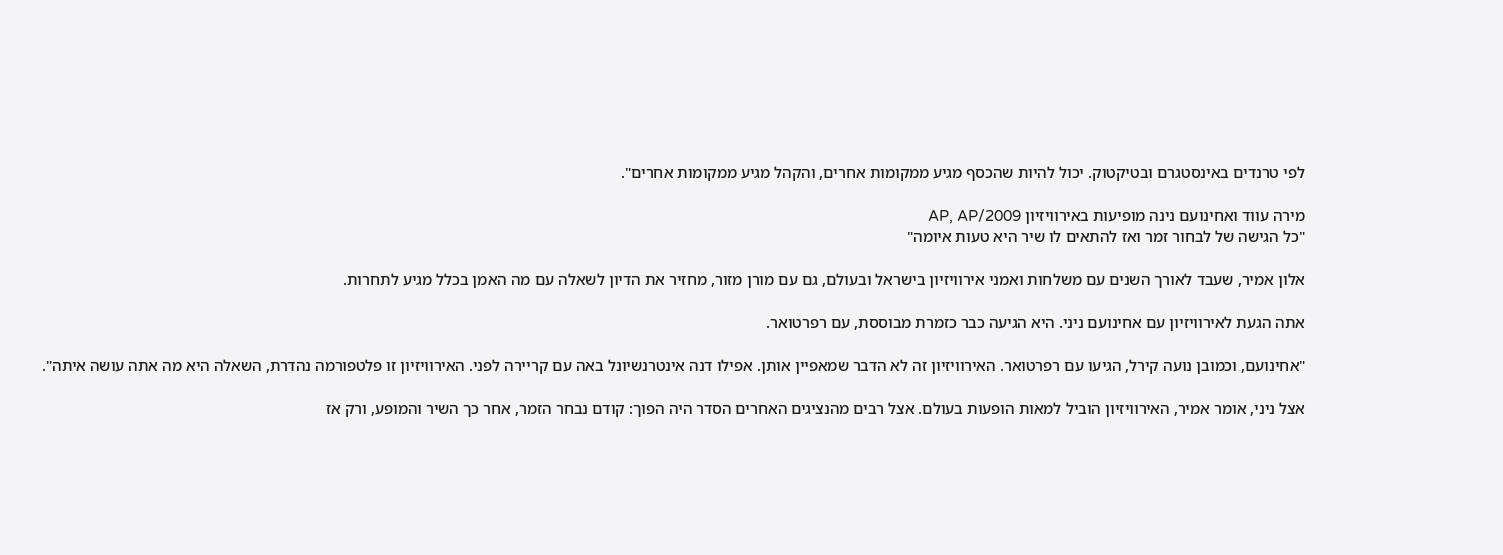לפי טרנדים באינסטגרם ובטיקטוק. יכול להיות שהכסף מגיע ממקומות אחרים, והקהל מגיע ממקומות אחרים".

מירה עווד ואחינועם נינה מופיעות באירוויזיון 2009/AP, AP
"כל הגישה של לבחור זמר ואז להתאים לו שיר היא טעות איומה"

אלון אמיר, שעבד לאורך השנים עם משלחות ואמני אירוויזיון בישראל ובעולם, גם עם מורן מזור, מחזיר את הדיון לשאלה עם מה האמן בכלל מגיע לתחרות.

אתה הגעת לאירוויזיון עם אחינועם ניני. היא הגיעה כבר כזמרת מבוססת, עם רפרטואר.

"אחינועם, וכמובן נועה קירל, הגיעו עם רפרטואר. האירוויזיון זה לא הדבר שמאפיין אותן. אפילו דנה אינטרנשיונל באה עם קריירה לפני. האירוויזיון זו פלטפורמה נהדרת, השאלה היא מה אתה עושה איתה".

אצל ניני, אומר אמיר, האירוויזיון הוביל למאות הופעות בעולם. אצל רבים מהנציגים האחרים הסדר היה הפוך: קודם נבחר הזמר, אחר כך השיר והמופע, ורק אז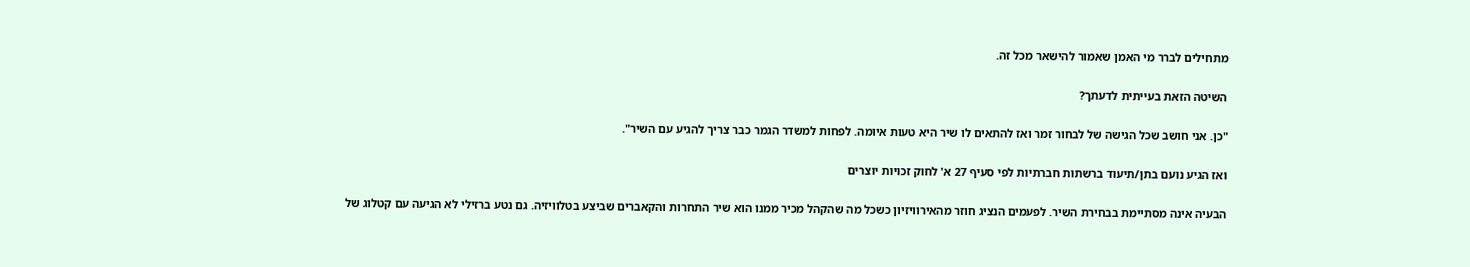מתחילים לברר מי האמן שאמור להישאר מכל זה.

השיטה הזאת בעייתית לדעתך?

"כן. אני חושב שכל הגישה של לבחור זמר ואז להתאים לו שיר היא טעות איומה. לפחות למשדר הגמר כבר צריך להגיע עם השיר".

ואז הגיע נועם בתן/תיעוד ברשתות חברתיות לפי סעיף 27 א' לחוק זכויות יוצרים

הבעיה אינה מסתיימת בבחירת השיר. לפעמים הנציג חוזר מהאירוויזיון כשכל מה שהקהל מכיר ממנו הוא שיר התחרות והקאברים שביצע בטלוויזיה. גם נטע ברזילי לא הגיעה עם קטלוג של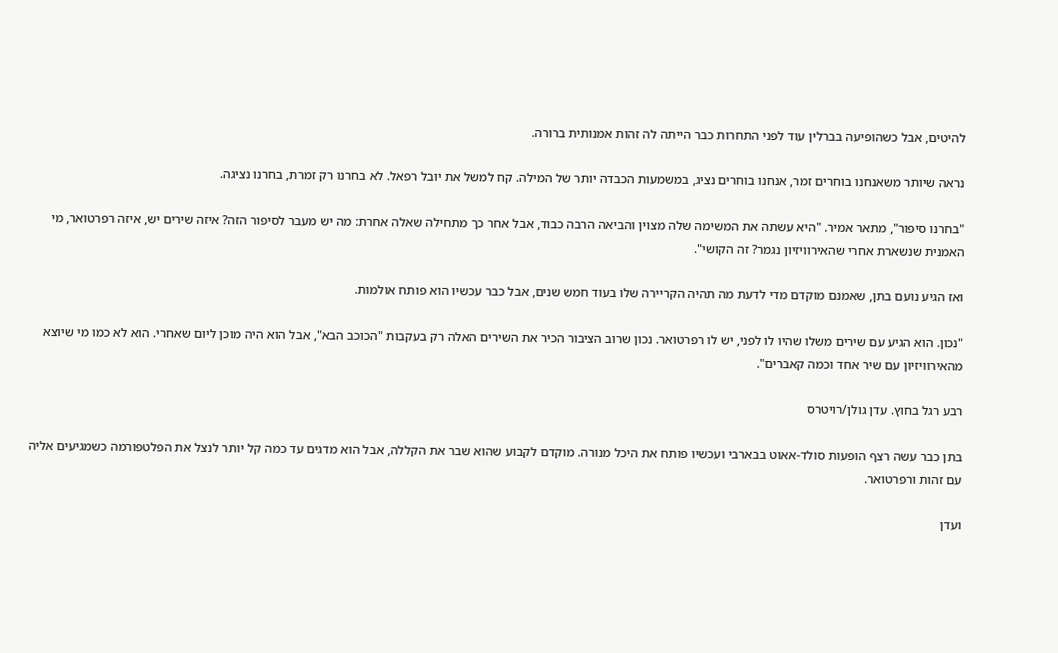להיטים, אבל כשהופיעה בברלין עוד לפני התחרות כבר הייתה לה זהות אמנותית ברורה.

נראה שיותר משאנחנו בוחרים זמר, אנחנו בוחרים נציג, במשמעות הכבדה יותר של המילה. קח למשל את יובל רפאל. לא בחרנו רק זמרת, בחרנו נציגה.

"בחרנו סיפור", מתאר אמיר. "היא עשתה את המשימה שלה מצוין והביאה הרבה כבוד, אבל אחר כך מתחילה שאלה אחרת: מה יש מעבר לסיפור הזה? איזה שירים יש, איזה רפרטואר, מי האמנית שנשארת אחרי שהאירוויזיון נגמר? זה הקושי".

ואז הגיע נועם בתן, שאמנם מוקדם מדי לדעת מה תהיה הקריירה שלו בעוד חמש שנים, אבל כבר עכשיו הוא פותח אולמות.

"נכון. הוא הגיע עם שירים משלו שהיו לו לפני, יש לו רפרטואר. נכון שרוב הציבור הכיר את השירים האלה רק בעקבות "הכוכב הבא", אבל הוא היה מוכן ליום שאחרי. הוא לא כמו מי שיוצא מהאירוויזיון עם שיר אחד וכמה קאברים".

רבע רגל בחוץ. עדן גולן/רויטרס

בתן כבר עשה רצף הופעות סולד-אאוט בבארבי ועכשיו פותח את היכל מנורה. מוקדם לקבוע שהוא שבר את הקללה, אבל הוא מדגים עד כמה קל יותר לנצל את הפלטפורמה כשמגיעים אליה עם זהות ורפרטואר.

ועדן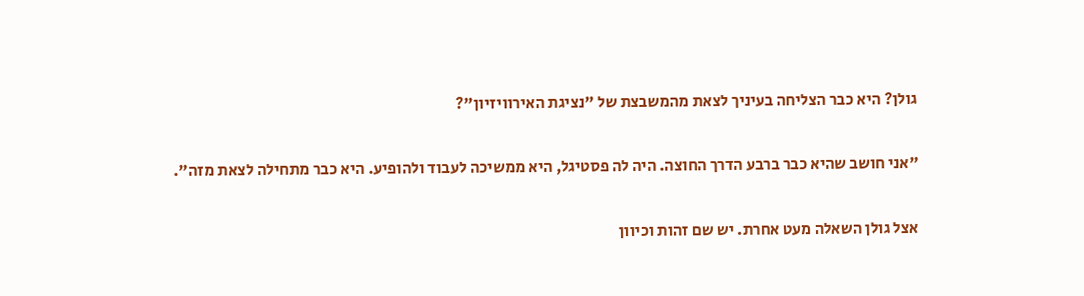גולן? היא כבר הצליחה בעיניך לצאת מהמשבצת של "נציגת האירוויזיון"?

"אני חושב שהיא כבר ברבע הדרך החוצה. היה לה פסטיגל, היא ממשיכה לעבוד ולהופיע. היא כבר מתחילה לצאת מזה".

אצל גולן השאלה מעט אחרת. יש שם זהות וכיוון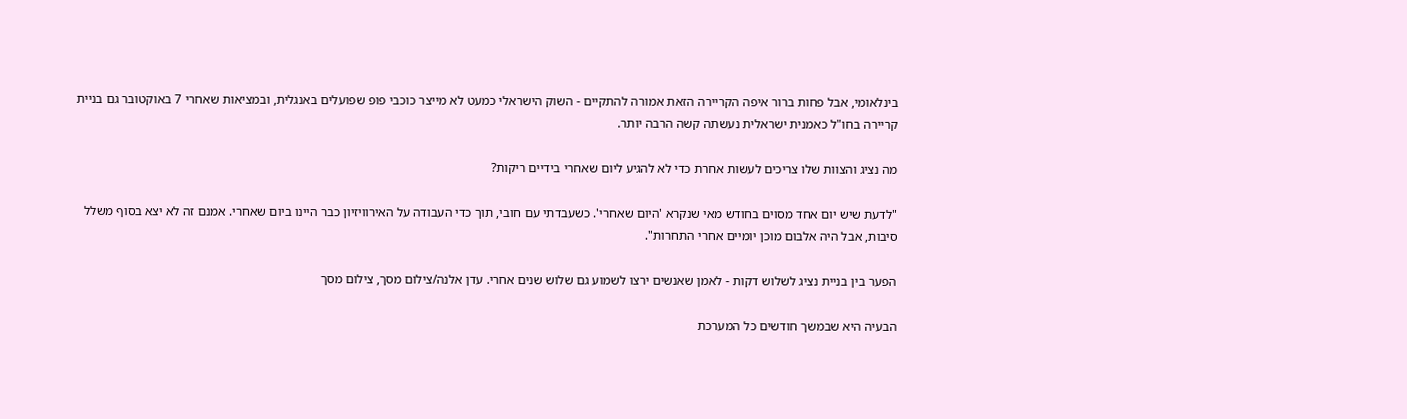בינלאומי, אבל פחות ברור איפה הקריירה הזאת אמורה להתקיים - השוק הישראלי כמעט לא מייצר כוכבי פופ שפועלים באנגלית, ובמציאות שאחרי 7 באוקטובר גם בניית קריירה בחו"ל כאמנית ישראלית נעשתה קשה הרבה יותר.

מה נציג והצוות שלו צריכים לעשות אחרת כדי לא להגיע ליום שאחרי בידיים ריקות?

"לדעת שיש יום אחד מסוים בחודש מאי שנקרא 'היום שאחרי'. כשעבדתי עם חובי, תוך כדי העבודה על האירוויזיון כבר היינו ביום שאחרי. אמנם זה לא יצא בסוף משלל סיבות, אבל היה אלבום מוכן יומיים אחרי התחרות".

הפער בין בניית נציג לשלוש דקות - לאמן שאנשים ירצו לשמוע גם שלוש שנים אחרי. עדן אלנה/צילום מסך, צילום מסך

הבעיה היא שבמשך חודשים כל המערכת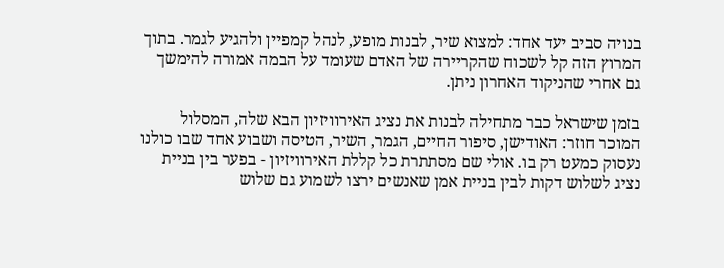בנויה סביב יעד אחד: למצוא שיר, לבנות מופע, לנהל קמפיין ולהגיע לגמר. בתוך המרוץ הזה קל לשכוח שהקריירה של האדם שעומד על הבמה אמורה להימשך גם אחרי שהניקוד האחרון ניתן.

בזמן שישראל כבר מתחילה לבנות את נציג האירוויזיון הבא שלה, המסלול המוכר חוזר: האודישן, סיפור החיים, הגמר, השיר, הטיסה ושבוע אחד שבו כולנו נעסוק כמעט רק בו. אולי שם מסתתרת כל קללת האירוויזיון - בפער בין בניית נציג לשלוש דקות לבין בניית אמן שאנשים ירצו לשמוע גם שלוש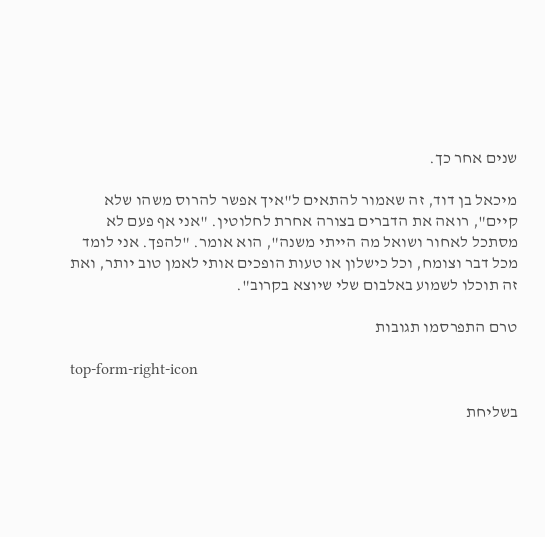שנים אחר כך.

מיכאל בן דוד, זה שאמור להתאים ל"איך אפשר להרוס משהו שלא קיים", רואה את הדברים בצורה אחרת לחלוטין. "אני אף פעם לא מסתכל לאחור ושואל מה הייתי משנה", הוא אומר. "להפך. אני לומד מכל דבר וצומח, וכל כישלון או טעות הופכים אותי לאמן טוב יותר, ואת זה תוכלו לשמוע באלבום שלי שיוצא בקרוב".

טרם התפרסמו תגובות

top-form-right-icon

בשליחת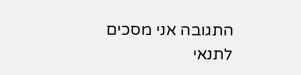התגובה אני מסכים לתנאי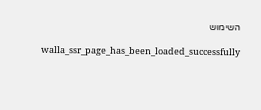השימוש

    walla_ssr_page_has_been_loaded_successfully